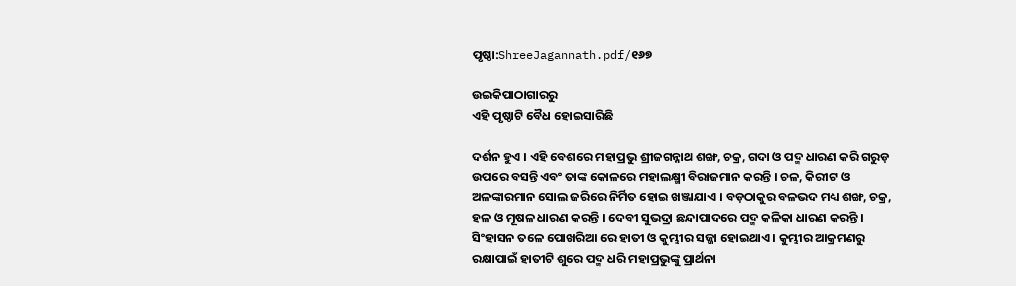ପୃଷ୍ଠା:ShreeJagannath.pdf/୧୬୭

ଉଇକିପାଠାଗାର‌ରୁ
ଏହି ପୃଷ୍ଠାଟି ବୈଧ ହୋଇସାରିଛି

ଦର୍ଶନ ହୁଏ । ଏହି ବେଶରେ ମହାପ୍ରଭୁ ଶ୍ରୀଜଗନ୍ନାଥ ଶଙ୍ଖ, ଚକ୍ର, ଗଦା ଓ ପଦ୍ମ ଧାରଣ କରି ଗରୁଡ଼ ଉପରେ ବସନ୍ତି ଏବଂ ତାଙ୍କ କୋଳରେ ମହାଲକ୍ଷ୍ମୀ ବିରାଜମାନ କରନ୍ତି । ଚଳ, କିରୀଟ ଓ ଅଳଙ୍କାରମାନ ସୋଲ ଜରିରେ ନିର୍ମିତ ହୋଇ ଖଞ୍ଜାଯାଏ । ବଡ଼ଠାକୁର ବଳଭଦ ମଧ୍ୟ ଶଙ୍ଖ, ଚକ୍ର, ହଳ ଓ ମୂଷଳ ଧାରଣ କରନ୍ତି । ଦେବୀ ସୁଭଦ୍ରା ଛନ୍ଦାପାଦରେ ପଦ୍ମ କଳିକା ଧାରଣ କରନ୍ତି । ସିଂହାସନ ତଳେ ପୋଖରିଆ ରେ ହାତୀ ଓ କୁମ୍ଭୀର ସଜ୍ଜା ହୋଇଥାଏ । କୁମ୍ଭୀର ଆକ୍ରମଣରୁ ରକ୍ଷାପାଇଁ ହାତୀଟି ଶୁରେ ପଦ୍ମ ଧରି ମହାପ୍ରଭୁଙ୍କୁ ପ୍ରାର୍ଥନା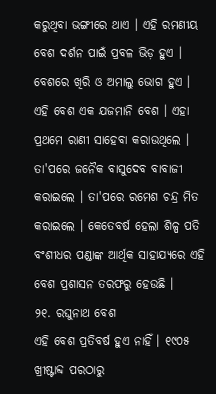କରୁଥିବା ଭଙ୍ଗୀରେ ଥାଏ । ଏହି ରମଣୀୟ ବେଶ ଦର୍ଶନ ପାଇଁ ପ୍ରବଳ ଭିଡ଼ ହୁଏ । ବେଶରେ ଖିରି ଓ ଅମାଲୁ ଭୋଗ ହୁଏ । ଏହି ବେଶ ଏକ ଯଜମାନି ବେଶ । ଏହା ପ୍ରଥମେ ରାଣୀ ସାହେବା କରାଉଥିଲେ । ତା'ପରେ ଜନୈକ ବାସୁଦେବ ବାବାଜୀ କରାଇଲେ । ତା'ପରେ ରମେଶ ଚନ୍ଦ୍ର ମିତ କରାଇଲେ । କେତେବର୍ଷ ହେଲା ଶିଳ୍ପ ପତି ବଂଶୀଧର ପଣ୍ଡାଙ୍କ ଆର୍ଥିକ ସାହାଯ୍ୟରେ ଏହି ବେଶ ପ୍ରଶାସନ ତରଫରୁ ହେଉଛି ।
୨୧. ରଘୁନାଥ ବେଶ
ଏହି ବେଶ ପ୍ରତିବର୍ଷ ହୁଏ ନାହିଁ । ୧୯୦୫ ଖ୍ରୀଷ୍ଟାବ୍ଦ ପରଠାରୁ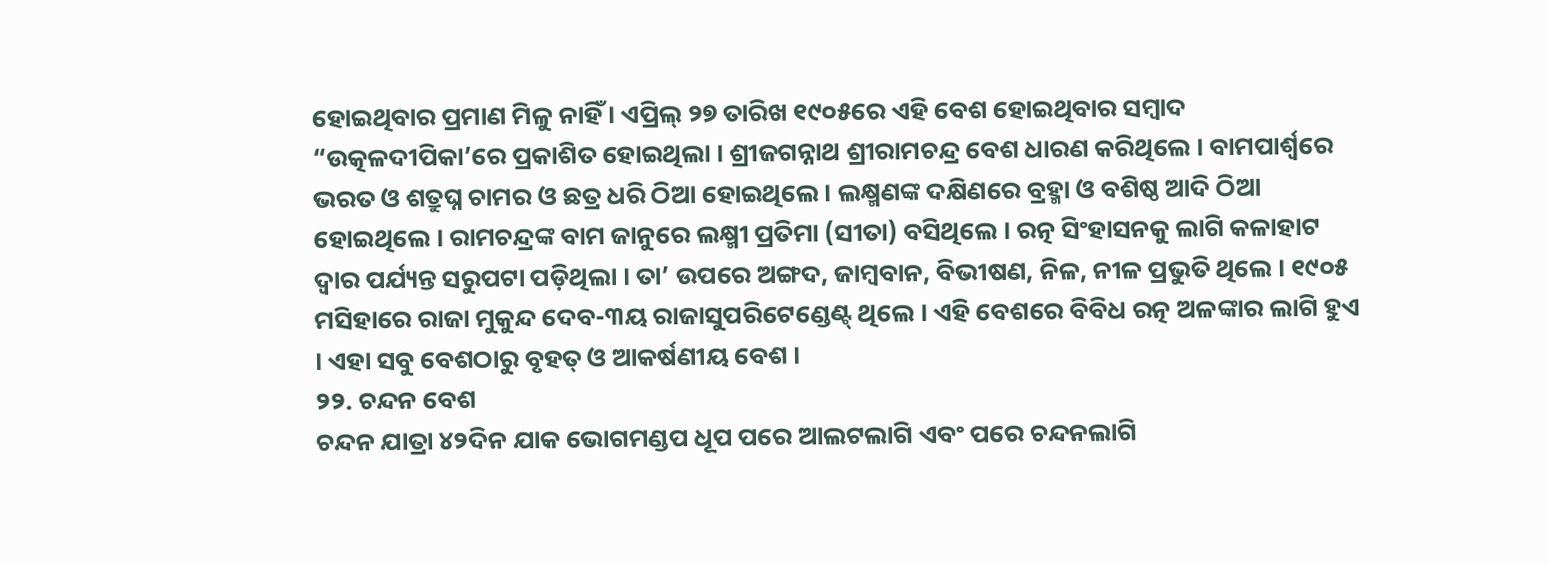ହୋଇଥିବାର ପ୍ରମାଣ ମିଳୁ ନାହିଁ । ଏପ୍ରିଲ୍ ୨୭ ତାରିଖ ୧୯୦୫ରେ ଏହି ବେଶ ହୋଇଥିବାର ସମ୍ବାଦ “ଉତ୍କଳଦୀପିକା’ରେ ପ୍ରକାଶିତ ହୋଇଥିଲା । ଶ୍ରୀଜଗନ୍ନାଥ ଶ୍ରୀରାମଚନ୍ଦ୍ର ବେଶ ଧାରଣ କରିଥିଲେ । ବାମପାର୍ଶ୍ୱରେ ଭରତ ଓ ଶତ୍ରୁଘ୍ନ ଚାମର ଓ ଛତ୍ର ଧରି ଠିଆ ହୋଇଥିଲେ । ଲକ୍ଷ୍ମଣଙ୍କ ଦକ୍ଷିଣରେ ବ୍ରହ୍ମା ଓ ବଶିଷ୍ଠ ଆଦି ଠିଆ ହୋଇଥିଲେ । ରାମଚନ୍ଦ୍ରଙ୍କ ବାମ ଜାନୁରେ ଲକ୍ଷ୍ମୀ ପ୍ରତିମା (ସୀତା) ବସିଥିଲେ । ରତ୍ନ ସିଂହାସନକୁ ଲାଗି କଳାହାଟ ଦ୍ୱାର ପର୍ଯ୍ୟନ୍ତ ସରୁପଟା ପଡ଼ିଥିଲା । ତା’ ଉପରେ ଅଙ୍ଗଦ, ଜାମ୍ବବାନ, ବିଭୀଷଣ, ନିଳ, ନୀଳ ପ୍ରଭୁତି ଥିଲେ । ୧୯୦୫ ମସିହାରେ ରାଜା ମୁକୁନ୍ଦ ଦେବ-୩ୟ ରାଜାସୁପରିଟେଣ୍ଡେଣ୍ଟ୍ ଥିଲେ । ଏହି ବେଶରେ ବିବିଧ ରତ୍ନ ଅଳଙ୍କାର ଲାଗି ହୁଏ । ଏହା ସବୁ ବେଶଠାରୁ ବୃହତ୍ ଓ ଆକର୍ଷଣୀୟ ବେଶ ।
୨୨. ଚନ୍ଦନ ବେଶ
ଚନ୍ଦନ ଯାତ୍ରା ୪୨ଦିନ ଯାକ ଭୋଗମଣ୍ଡପ ଧୂପ ପରେ ଆଲଟଲାଗି ଏବଂ ପରେ ଚନ୍ଦନଲାଗି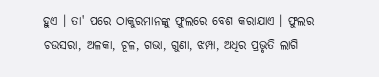ହୁଏ । ତା' ପରେ ଠାକୁରମାନଙ୍କୁ ଫୁଲରେ ବେଶ କରାଯାଏ । ଫୁଲର ଚଉସରା, ଅଳକା, ଚୂଳ, ଗଭା, ଗୁଣା, ଝମ୍ପା, ଅଧିର ପ୍ରଭୃତି ଲାଗି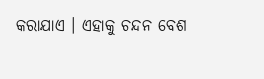କରାଯାଏ । ଏହାକୁ ଚନ୍ଦନ ବେଶ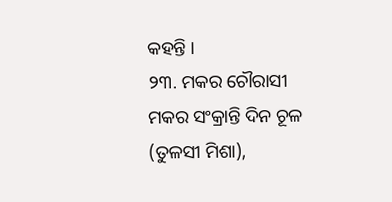କହନ୍ତି ।
୨୩. ମକର ଚୌରାସୀ
ମକର ସଂକ୍ରାନ୍ତି ଦିନ ଚୂଳ (ତୁଳସୀ ମିଶା),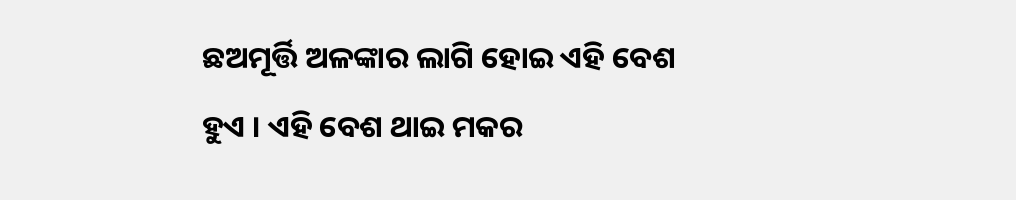ଛଅମୂର୍ତ୍ତି ଅଳଙ୍କାର ଲାଗି ହୋଇ ଏହି ବେଶ ହୁଏ । ଏହି ବେଶ ଥାଇ ମକର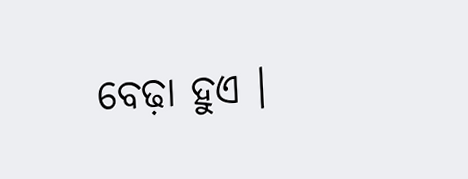ବେଢ଼ା ହୁଏ ।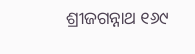ଶ୍ରୀଜଗନ୍ନାଥ ୧୬୯